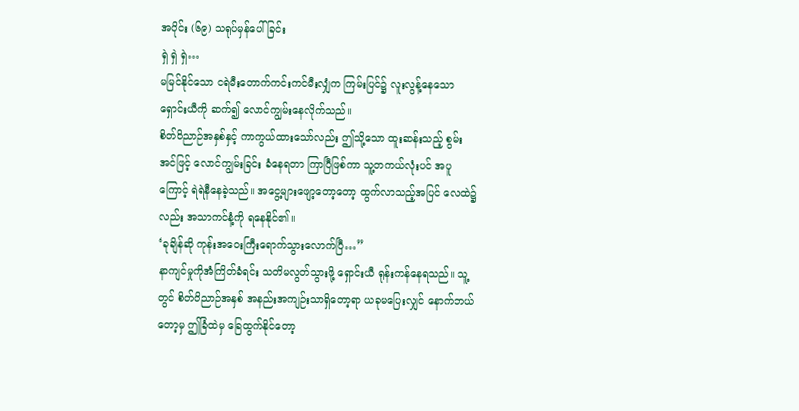အပိုင်း (၆၉) သရုပ်မှန်ပေါ်ခြင်း
ရှဲ ရှဲ ရှဲ…
မမြင်နိုင်သော ငရဲမီးတောက်ကင်းကင်မီးလျှံက ကြမ်းပြင်၌ လူးလွန့်နေသော ရှောင်းယီကို ဆက်၍ လောင်ကျွမ်းနေလိုက်သည်။
စိတ်ဝိညာဉ်အနှစ်နှင့် ကာကွယ်ထားသော်လည်း ဤသို့သော ထူးဆန်းသည့် စွမ်းအင်ဖြင့် လောင်ကျွမ်းခြင်း ခံနေရတာ ကြာပြီဖြစ်ကာ သူ့တကယ်လုံးပင် အပူကြောင့် ရဲရဲနီနေခဲ့သည်။ အငွေ့များဖျော့တော့တော့ ထွက်လာသည့်အပြင် လေထဲ၌လည်း အသာကင်နံ့ကို ရနေနိုင်၏။
‘ခုချိန်ဆို ကုန်းအဝေးကြီးရောက်သွားလောက်ပြီ…”
နာကျင်မှုကိုအံကြိတ်ခံရင်း သတိမလွတ်သွားဖို့ ရှောင်းယီ ရုန်းကန်နေရသည်။ သူ့တွင် စိတ်ဝိညာဉ်အနှစ် အနည်းအကျဉ်းသာရှိတော့ရာ ယခုမပြေးလျှင် နောက်ဘယ်တော့မှ ဤခြံထဲမှ ခြေထွက်နိုင်တော့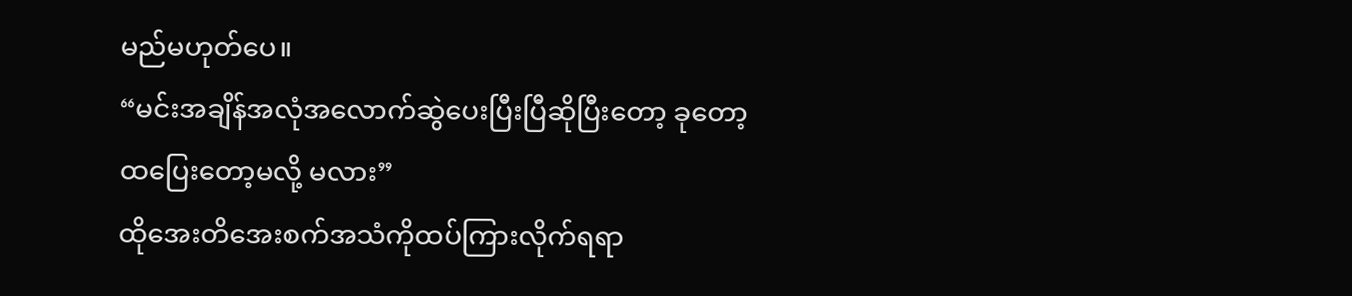မည်မဟုတ်ပေ။
“မင်းအချိန်အလုံအလောက်ဆွဲပေးပြီးပြီဆိုပြီးတော့ ခုတော့ ထပြေးတော့မလို့ မလား”
ထိုအေးတိအေးစက်အသံကိုထပ်ကြားလိုက်ရရာ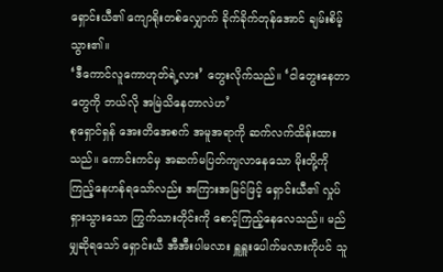ရှောင်းယီ၏ ကျောရိုးတစ်လျှောက် ခိုက်ခိုက်တုန်အောင် ချမ်းစိမ့်သွား၏။
‘ဒီကောင်လူကောဟုတ်ရဲ့လား’ တွေးလိုက်သည်။ ‘ငါတွေးနေတာတွေကို ဘယ်လို အမြဲသိနေတာလဲဟ’
စုရှောင်ရှန် အေးတိအေစက် အမူအရာကို ဆက်လက်ထိန်းထားသည်။ ကောင်းကင်မှ အဆက်မပြတ်ကျလာနေသော မိုးတို့ကို ကြည့်နေဟန်ရသော်လည်း အကြားအမြင်ဖြင့် ရှောင်းယီ၏ လှုပ်ရှားသွားသော ကြွက်သားတိုင်းကို စောင့်ကြည့်နေလေသည်။ မည်မျှဆိုရသော် ရှောင်းယီ အီအီးပါမလား ရှူရှူးပေါက်မလားကိုပင် သူ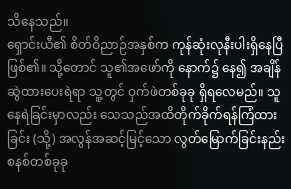သိနေသည်။
ရှောင်းယီ၏ စိတ်ဝိညာဉ်အနှစ်က ကုန်ဆုံးလုနီးပါးရှိနေပြီဖြစ်၏။ သို့တောင် သူ၏အဖော်ကို နောက်၌ နေ၍ အချိန်ဆွဲထားပေးရဲရာ သူ့တွင် ဝှက်ဖဲတစ်ခုခု ရှိရလေမည်။ သူနေရဲခြင်းမှာလည်း သေသည်အထိတိုက်ခိုက်ရန်ကြံထားခြင်း (သို့) အလွန်အဆင့်မြင့်သော လွတ်မြောက်ခြင်းနည်းစနစ်တစ်ခုခု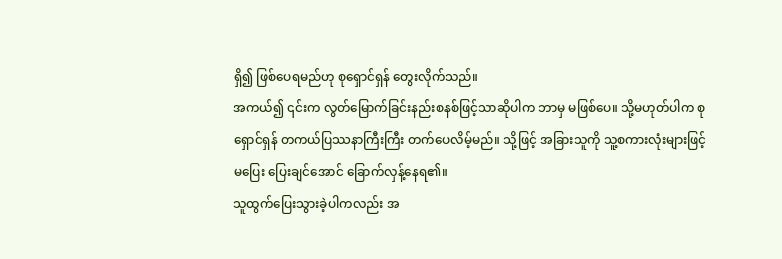ရှိ၍ ဖြစ်ပေရမည်ဟု စုရှောင်ရှန် တွေးလိုက်သည်။
အကယ်၍ ၎င်းက လွတ်မြောက်ခြင်းနည်းစနစ်ဖြင့်သာဆိုပါက ဘာမှ မဖြစ်ပေ။ သို့မဟုတ်ပါက စုရှောင်ရှန် တကယ်ပြဿနာကြီးကြီး တက်ပေလိမ့်မည်။ သို့ဖြင့် အခြားသူကို သူ့စကားလုံးများဖြင့် မပြေး ပြေးချင်အောင် ခြောက်လှန့်နေရ၏။
သူထွက်ပြေးသွားခဲ့ပါကလည်း အ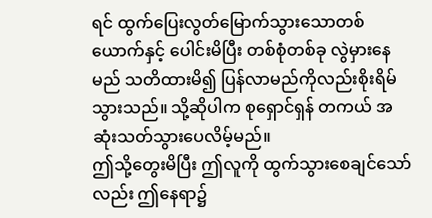ရင် ထွက်ပြေးလွတ်မြောက်သွားသောတစ်ယောက်နှင့် ပေါင်းမိပြီး တစ်စုံတစ်ခု လွဲမှားနေမည် သတိထားမိ၍ ပြန်လာမည်ကိုလည်းစိုးရိမ်သွားသည်။ သို့ဆိုပါက စုရှောင်ရှန် တကယ် အဆုံးသတ်သွားပေလိမ့်မည်။
ဤသို့တွေးမိပြီး ဤလူကို ထွက်သွားစေချင်သော်လည်း ဤနေရာ၌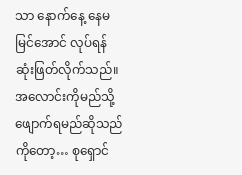သာ နောက်နေ့ နေမမြင်အောင် လုပ်ရန် ဆုံးဖြတ်လိုက်သည်။ အလောင်းကိုမည်သို့ ဖျောက်ရမည်ဆိုသည်ကိုတော့… စုရှောင်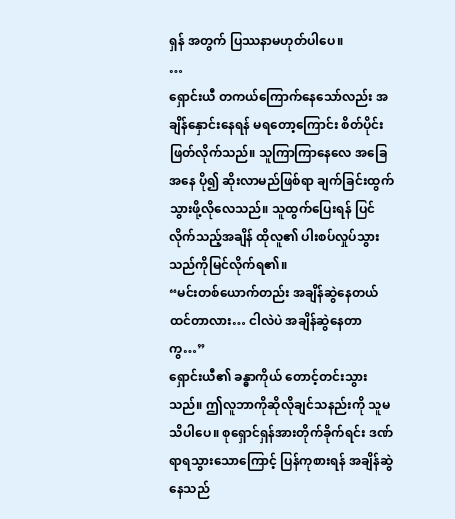ရှန် အတွက် ပြဿနာမဟုတ်ပါပေ။
…
ရှောင်းယီ တကယ်ကြောက်နေသော်လည်း အချိန်နှောင်းနေရန် မရတော့ကြောင်း စိတ်ပိုင်းဖြတ်လိုက်သည်။ သူကြာကြာနေလေ အခြေအနေ ပို၍ ဆိုးလာမည်ဖြစ်ရာ ချက်ခြင်းထွက်သွားဖို့လိုလေသည်။ သူထွက်ပြေးရန် ပြင်လိုက်သည့်အချိန် ထိုလူ၏ ပါးစပ်လှုပ်သွားသည်ကိုမြင်လိုက်ရ၏။
“မင်းတစ်ယောက်တည်း အချိန်ဆွဲနေတယ်ထင်တာလား… ငါလဲပဲ အချိန်ဆွဲနေတာကွ…”
ရှောင်းယီ၏ ခန္ဓာကိုယ် တောင့်တင်းသွားသည်။ ဤလူဘာကိုဆိုလိုချင်သနည်းကို သူမသိပါပေ။ စုရှောင်ရှန်အားတိုက်ခိုက်ရင်း ဒဏ်ရာရသွားသောကြောင့် ပြန်ကုစားရန် အချိန်ဆွဲနေသည်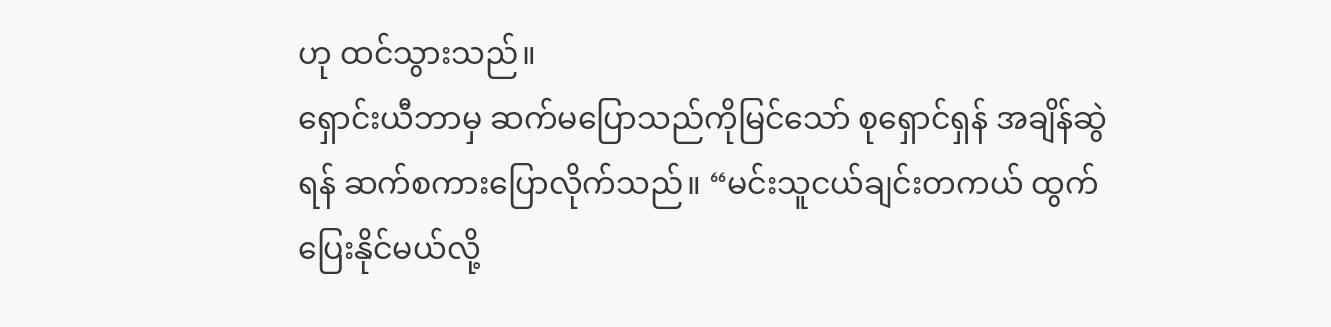ဟု ထင်သွားသည်။
ရှောင်းယီဘာမှ ဆက်မပြောသည်ကိုမြင်သော် စုရှောင်ရှန် အချိန်ဆွဲရန် ဆက်စကားပြောလိုက်သည်။ “မင်းသူငယ်ချင်းတကယ် ထွက်ပြေးနိုင်မယ်လို့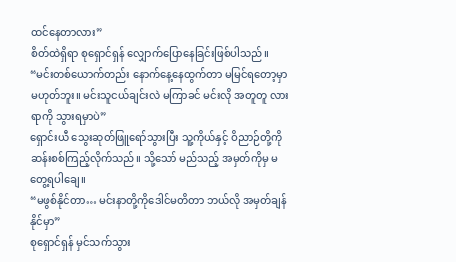ထင်နေတာလား”
စိတ်ထဲရှိရာ စုရှောင်ရှန် လျှောက်ပြောနေခြင်းဖြစ်ပါသည်။ “မင်းတစ်ယောက်တည်း နောက်နေ့နေထွက်တာ မမြင်ရတော့မှာမဟုတ်ဘူး။ မင်းသူငယ်ချင်းလဲ မကြာခင် မင်းလို အတူတူ လားရာကို သွားရမှာပဲ”
ရှောင်းယီ သွေးဆုတ်ဖြူရော်သွားပြီး သူ့ကိုယ်နှင့် ဝိညာဉ်တို့ကို ဆန်းစစ်ကြည့်လိုက်သည်။ သို့သော် မည်သည့် အမှတ်ကိုမှ မတွေ့ရပါချေ။
“မဖွစ်နိုင်တာ… မင်းနာတို့ကိုဒေါင်မတိတာ ဘယ်လို အမှတ်ချန်နိုင်မှာ”
စုရှောင်ရှန် မှင်သက်သွား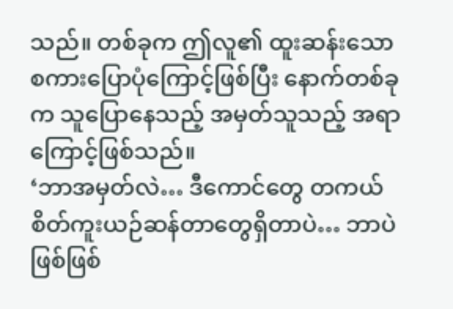သည်။ တစ်ခုက ဤလူ၏ ထူးဆန်းသော စကားပြောပုံကြောင့်ဖြစ်ပြီး နောက်တစ်ခုက သူပြောနေသည့် အမှတ်သူသည့် အရာကြောင့်ဖြစ်သည်။
‘ဘာအမှတ်လဲ… ဒီကောင်တွေ တကယ် စိတ်ကူးယဉ်ဆန်တာတွေရှိတာပဲ… ဘာပဲဖြစ်ဖြစ်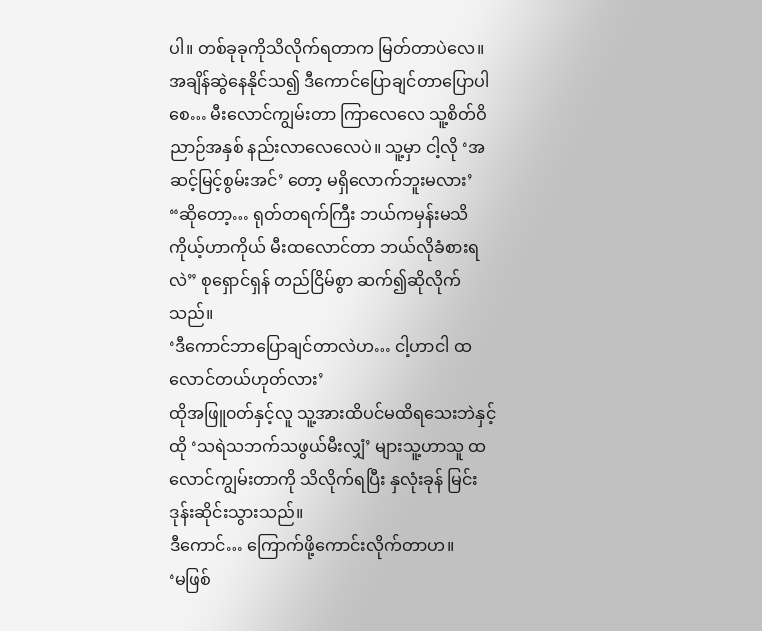ပါ။ တစ်ခုခုကိုသိလိုက်ရတာက မြတ်တာပဲလေ။ အချိန်ဆွဲနေနိုင်သ၍ ဒီကောင်ပြောချင်တာပြောပါစေ… မီးလောင်ကျွမ်းတာ ကြာလေလေ သူ့စိတ်ဝိညာဉ်အနှစ် နည်းလာလေလေပဲ။ သူ့မှာ ငါ့လို ‘အဆင့်မြင့်စွမ်းအင်’ တော့ မရှိလောက်ဘူးမလား’
“ဆိုတော့… ရုတ်တရက်ကြီး ဘယ်ကမှန်းမသိ ကိုယ့်ဟာကိုယ် မီးထလောင်တာ ဘယ်လိုခံစားရလဲ” စုရှောင်ရှန် တည်ငြိမ်စွာ ဆက်၍ဆိုလိုက်သည်။
‘ဒီကောင်ဘာပြောချင်တာလဲဟ… ငါ့ဟာငါ ထလောင်တယ်ဟုတ်လား’
ထိုအဖြူ၀တ်နှင့်လူ သူ့အားထိပင်မထိရသေးဘဲနှင့် ထို ‘သရဲသဘက်သဖွယ်မီးလျှံ’ များသူ့ဟာသူ ထလောင်ကျွမ်းတာကို သိလိုက်ရပြီး နှလုံးခုန် မြင်းဒုန်းဆိုင်းသွားသည်။
ဒီကောင်… ကြောက်ဖို့ကောင်းလိုက်တာဟ။
‘မဖြစ်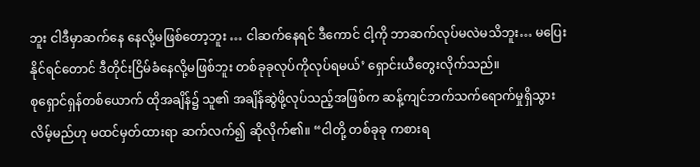ဘူး ငါဒီမှာဆက်နေ နေလို့မဖြစ်တော့ဘူး … ငါဆက်နေရင် ဒီကောင် ငါ့ကို ဘာဆက်လုပ်မလဲမသိဘူး… မပြေးနိုင်ရင်တောင် ဒီတိုင်းငြိမ်ခံနေလို့မဖြစ်ဘူး တစ်ခုခုလုပ်ကိုလုပ်ရမယ်’ ရှောင်းယီတွေးလိုက်သည်။
စုရှောင်ရှန်တစ်ယောက် ထိုအချိန်၌ သူ၏ အချိန်ဆွဲဖို့လုပ်သည့်အဖြစ်က ဆန့်ကျင်ဘက်သက်ရောက်မှုရှိသွားလိမ့်မည်ဟု မထင်မှတ်ထားရာ ဆက်လက်၍ ဆိုလိုက်၏။ “ငါတို့ တစ်ခုခု ကစားရ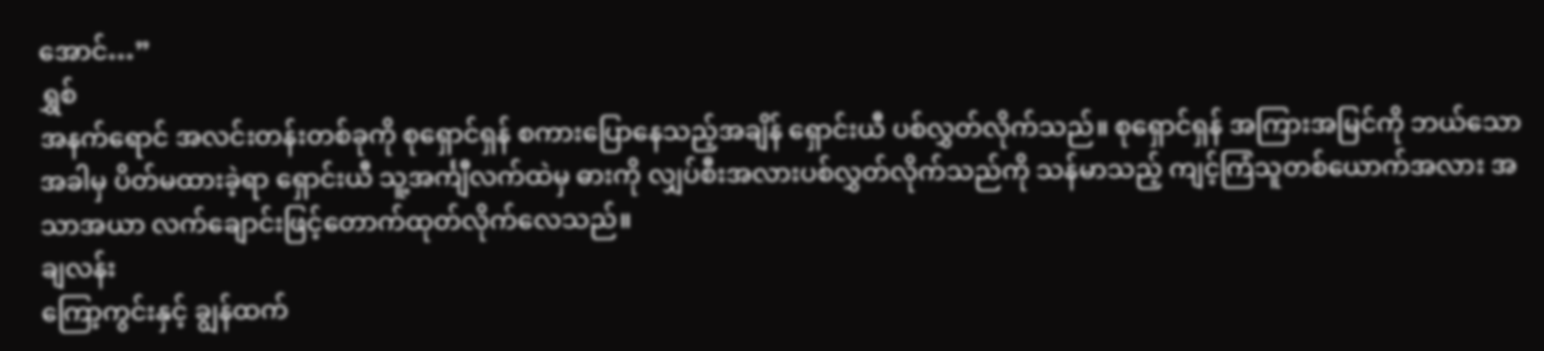အောင်…”
ရွှစ်
အနက်ရောင် အလင်းတန်းတစ်ခုကို စုရှောင်ရှန် စကားပြောနေသည့်အချိန် ရှောင်းယီ ပစ်လွှတ်လိုက်သည်။ စုရှောင်ရှန် အကြားအမြင်ကို ဘယ်သောအခါမှ ပိတ်မထားခဲ့ရာ ရှောင်းယီ သူ့အင်္ကျီလက်ထဲမှ ဓားကို လျှပ်စီးအလားပစ်လွှတ်လိုက်သည်ကို သန်မာသည့် ကျင့်ကြံသူတစ်ယောက်အလား အသာအယာ လက်ချောင်းဖြင့်တောက်ထုတ်လိုက်လေသည်။
ချလန်း
ကြော့ကွင်းနှင့် ချွန်ထက်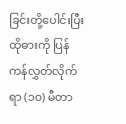ခြင်းတို့ပေါင်းပြီး ထိုဓားကို ပြန်ကန်လွှတ်လိုက်ရာ (၁၀) မီတာ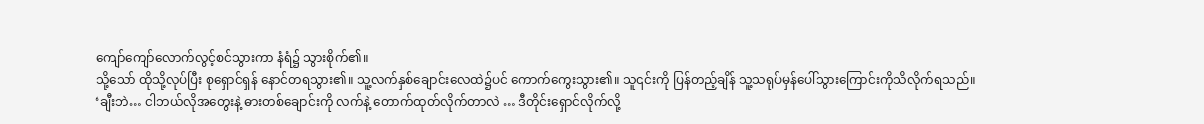ကျော်ကျော်လောက်လွင့်စင်သွားကာ နံရံ၌ သွားစိုက်၏။
သို့သော် ထိုသို့လုပ်ပြီး စုရှောင်ရှန် နောင်တရသွား၏။ သူ့လက်နှစ်ချောင်းလေထဲ၌ပင် ကောက်ကွေးသွား၏။ သူ၎င်းကို ပြန်တည့်ချိန် သူ့သရုပ်မှန်ပေါ်သွားကြောင်းကိုသိလိုက်ရသည်။
‘ချီးဘဲ… ငါဘယ်လိုအတွေးနဲ့ ဓားတစ်ချောင်းကို လက်နဲ့ တောက်ထုတ်လိုက်တာလဲ … ဒီတိုင်းရှောင်လိုက်လို့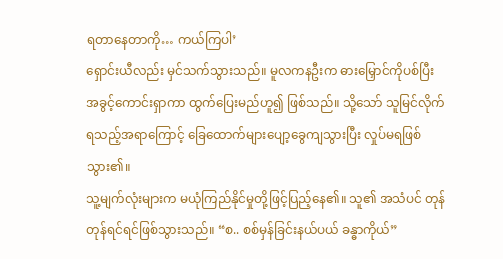ရတာနေတာကို… ကယ်ကြပါ’
ရှောင်းယီလည်း မှင်သက်သွားသည်။ မူလကနဦးက ဓားမြှောင်ကိုပစ်ပြီး အခွင့်ကောင်းရှာကာ ထွက်ပြေးမည်ဟူ၍ ဖြစ်သည်။ သို့သော် သူမြင်လိုက်ရသည့်အရာကြောင့် ခြေထောက်များပျော့ခွေကျသွားပြီး လှုပ်မရဖြစ်သွား၏။
သူ့မျက်လုံးများက မယုံကြည်နိုင်မှုတို့ဖြင့်ပြည့်နေ၏။ သူ၏ အသံပင် တုန်တုန်ရင်ရင်ဖြစ်သွားသည်။ “စ.. စစ်မှန်ခြင်းနယ်ပယ် ခန္ဓာကိုယ်”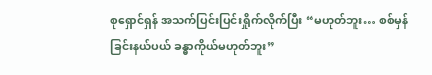စုရှောင်ရှန် အသက်ပြင်းပြင်းရှိုက်လိုက်ပြီး “မဟုတ်ဘူး… စစ်မှန်ခြင်းနယ်ပယ် ခန္ဓာကိုယ်မဟုတ်ဘူး”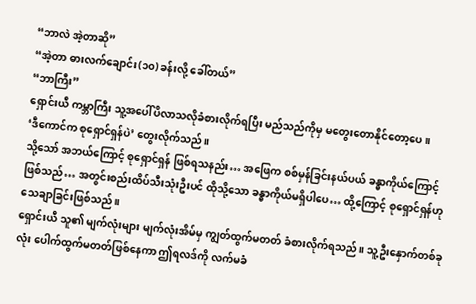“ဘာလဲ အဲ့တာဆို”
“အဲ့တာ ဓားလက်ချောင်း(၁၀) ခန်းလို့ ခေါ်တယ်”
“ဘာကြီး”
ရှောင်းယီ ကမ္ဘာကြီး သူ့အပေါ်ပိလာသလိုခံစားလိုက်ရပြီး မည်သည်ကိုမှ မတွေးတောနိုင်တော့ပေ။
‘ဒီကောင်က စုရှောင်ရှန်ပဲ’ တွေးလိုက်သည်။
သို့သော် အဘယ်ကြောင့် စုရှောင်ရှန် ဖြစ်ရသနည်း… အဖြေက စစ်မှန်ခြင်းနယ်ပယ် ခန္ဓာကိုယ်ကြောင့်ဖြစ်သည်… အတွင်းစည်းထိပ်သီးသုံးဦးပင် ထိုသို့သော ခန္ဓာကိုယ်မရှိပါပေ… ထို့ကြောင့် စုရှောင်ရှန်ဟု သေချာခြင်းဖြစ်သည်။
ရှောင်းယီ သူ၏ မျက်လုံးများ မျက်လုံးအိမ်မှ ကျွတ်ထွက်မတတ် ခံစားလိုက်ရသည်။ သူ့ဦးနှောက်တစ်ခုလုံး ပေါက်ထွက်မတတ်ဖြစ်နေကာ ဤရလဒ်ကို လက်မခံ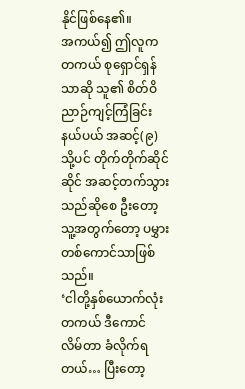နိုင်ဖြစ်နေ၏။
အကယ်၍ ဤလူက တကယ် စုရှောင်ရှန်သာဆို သူ၏ စိတ်ဝိညာဉ်ကျင့်ကြံခြင်းနယ်ပယ် အဆင့်(၉) သို့ပင် တိုက်တိုက်ဆိုင်ဆိုင် အဆင့်တက်သွားသည်ဆိုစေ ဦးတော့ သူ့အတွက်တော့ ပမွှားတစ်ကောင်သာဖြစ်သည်။
‘ငါတို့နှစ်ယောက်လုံး တကယ် ဒီကောင် လိမ်တာ ခံလိုက်ရတယ်… ပြီးတော့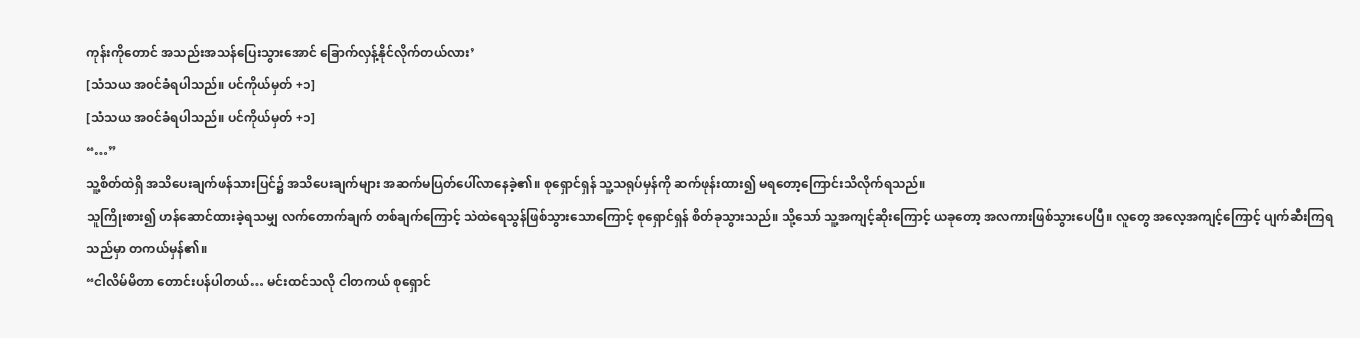ကုန်းကိုတောင် အသည်းအသန်ပြေးသွားအောင် ခြောက်လှန့်နိုင်လိုက်တယ်လား’
[သံသယ အ၀င်ခံရပါသည်။ ပင်ကိုယ်မှတ် +၁]
[သံသယ အ၀င်ခံရပါသည်။ ပင်ကိုယ်မှတ် +၁]
“…”
သူ့စိတ်ထဲရှိ အသိပေးချက်ဖန်သားပြင်၌ အသိပေးချက်များ အဆက်မပြတ်ပေါ်လာနေခဲ့၏။ စုရှောင်ရှန် သူ့သရုပ်မှန်ကို ဆက်ဖုန်းထား၍ မရတော့ကြောင်းသိလိုက်ရသည်။
သူကြိုးစား၍ ဟန်ဆောင်ထားခဲ့ရသမျှ လက်တောက်ချက် တစ်ချက်ကြောင့် သဲထဲရေသွန်ဖြစ်သွားသောကြောင့် စုရှောင်ရှန် စိတ်ခုသွားသည်။ သို့သော် သူ့အကျင့်ဆိုးကြောင့် ယခုတော့ အလကားဖြစ်သွားပေပြီ။ လူတွေ အလေ့အကျင့်ကြောင့် ပျက်ဆီးကြရသည်မှာ တကယ်မှန်၏။
“ငါလိမ်မိတာ တောင်းပန်ပါတယ်… မင်းထင်သလို ငါတကယ် စုရှောင်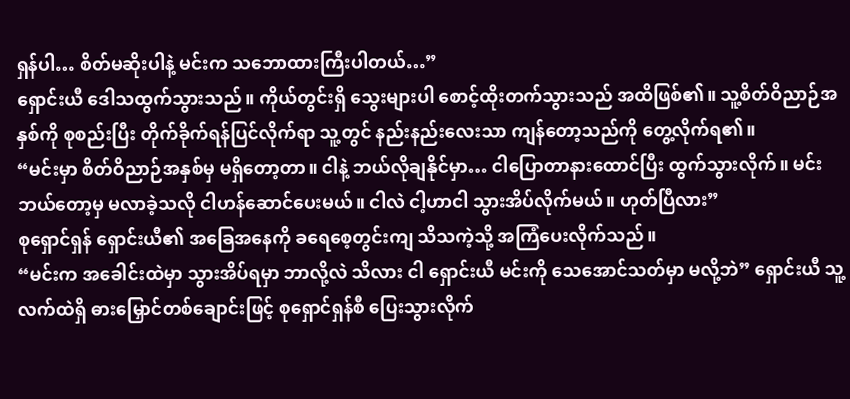ရှန်ပါ… စိတ်မဆိုးပါနဲ့ မင်းက သဘောထားကြီးပါတယ်…”
ရှောင်းယီ ဒေါသထွက်သွားသည်။ ကိုယ်တွင်းရှိ သွေးများပါ စောင့်ထိုးတက်သွားသည် အထိဖြစ်၏။ သူ့စိတ်ဝိညာဉ်အနှစ်ကို စုစည်းပြီး တိုက်ခိုက်ရန်ပြင်လိုက်ရာ သူ့တွင် နည်းနည်းလေးသာ ကျန်တော့သည်ကို တွေ့လိုက်ရ၏။
“မင်းမှာ စိတ်ဝိညာဉ်အနှစ်မှ မရှိတော့တာ။ ငါနဲ့ ဘယ်လိုချနိုင်မှာ… ငါပြောတာနားထောင်ပြီး ထွက်သွားလိုက်။ မင်းဘယ်တော့မှ မလာခဲ့သလို ငါဟန်ဆောင်ပေးမယ်။ ငါလဲ ငါ့ဟာငါ သွားအိပ်လိုက်မယ်။ ဟုတ်ပြီလား”
စုရှောင်ရှန် ရှောင်းယီ၏ အခြေအနေကို ခရေစေ့တွင်းကျ သိသကဲ့သို့ အကြံပေးလိုက်သည်။
“မင်းက အခေါင်းထဲမှာ သွားအိပ်ရမှာ ဘာလို့လဲ သိလား ငါ ရှောင်းယီ မင်းကို သေအောင်သတ်မှာ မလို့ဘဲ” ရှောင်းယီ သူ့လက်ထဲရှိ ဓားမြှောင်တစ်ချောင်းဖြင့် စုရှောင်ရှန်စီ ပြေးသွားလိုက်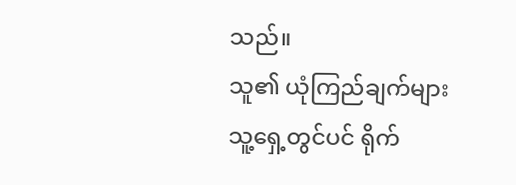သည်။
သူ၏ ယုံကြည်ချက်များ သူ့ရှေ့တွင်ပင် ရိုက်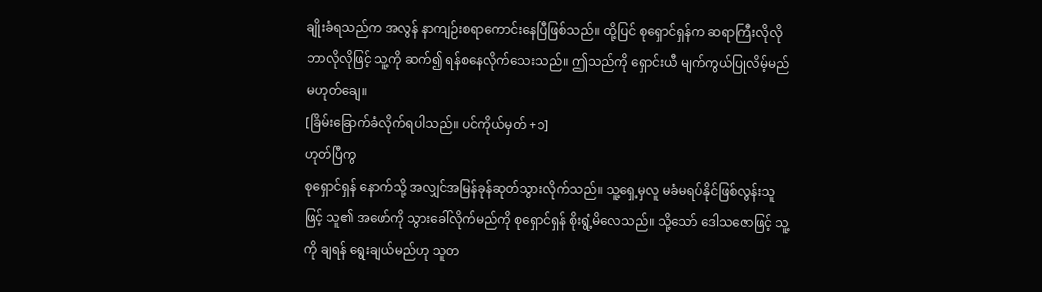ချိုးခံရသည်က အလွန် နာကျဉ်းစရာကောင်းနေပြီဖြစ်သည်။ ထို့ပြင် စုရှောင်ရှန်က ဆရာကြီးလိုလို ဘာလိုလိုဖြင့် သူ့ကို ဆက်၍ ရန်စနေလိုက်သေးသည်။ ဤသည်ကို ရှောင်းယီ မျက်ကွယ်ပြုလိမ့်မည်မဟုတ်ချေ။
[ခြိမ်းခြောက်ခံလိုက်ရပါသည်။ ပင်ကိုယ်မှတ် +၁]
ဟုတ်ပြီကွ
စုရှောင်ရှန် နောက်သို့ အလျှင်အမြန်ခုန်ဆုတ်သွားလိုက်သည်။ သူ့ရှေ့မှလူ မခံမရပ်နိုင်ဖြစ်လွန်းသူဖြင့် သူ၏ အဖော်ကို သွားခေါ်လိုက်မည်ကို စုရှောင်ရှန် စိုးရွံ့မိလေသည်။ သို့သော် ဒေါသဇောဖြင့် သူ့ကို ချရန် ရွေးချယ်မည်ဟု သူတ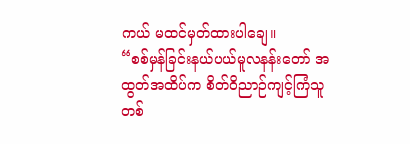ကယ် မထင်မှတ်ထားပါချေ။
“စစ်မှန်ခြင်းနယ်ပယ်မူလနန်းတော် အထွတ်အထိပ်က စိတ်ဝိညာဉ်ကျင့်ကြံသူတစ်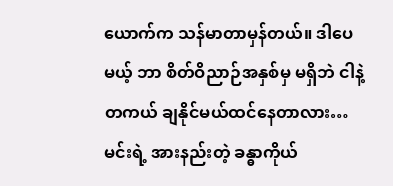ယောက်က သန်မာတာမှန်တယ်။ ဒါပေမယ့် ဘာ စိတ်ဝိညာဉ်အနှစ်မှ မရှိဘဲ ငါနဲ့ တကယ် ချနိုင်မယ်ထင်နေတာလား… မင်းရဲ့ အားနည်းတဲ့ ခန္ဓာကိုယ်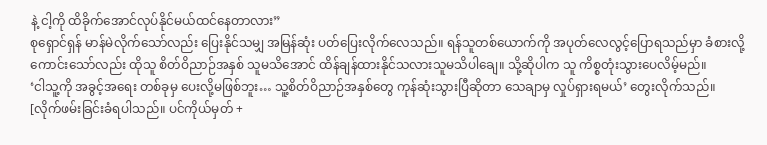နဲ့ ငါ့ကို ထိခိုက်အောင်လုပ်နိုင်မယ်ထင်နေတာလား”
စုရှောင်ရှန် မာန်မဲလိုက်သော်လည်း ပြေးနိုင်သမျှ အမြန်ဆုံး ပတ်ပြေးလိုက်လေသည်။ ရန်သူတစ်ယောက်ကို အပုတ်လေလွင့်ပြောရသည်မှာ ခံစားလို့ကောင်းသော်လည်း ထိုသူ စိတ်ဝိညာဉ်အနှစ် သူမသိအောင် ထိန်ချန်ထားနိုင်သလားသူမသိပါချေ။ သို့ဆိုပါက သူ ကိစ္စတုံးသွားပေလိမ့်မည်။
‘ငါသူ့ကို အခွင့်အရေး တစ်ခုမှ ပေးလို့မဖြစ်ဘူး… သူ့စိတ်ဝိညာဉ်အနှစ်တွေ ကုန်ဆုံးသွားပြီဆိုတာ သေချာမှ လှုပ်ရှားရမယ်’ တွေးလိုက်သည်။
[လိုက်ဖမ်းခြင်းခံရပါသည်။ ပင်ကိုယ်မှတ် +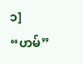၁]
“ဟမ်”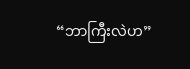“ဘာကြီးလဲဟ”